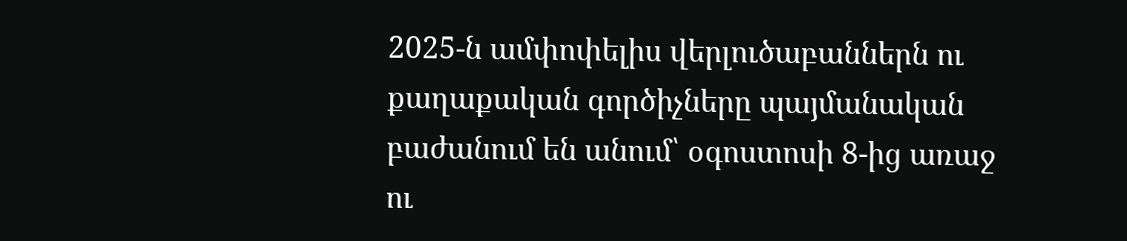2025-ն ամփոփելիս վերլուծաբաններն ու քաղաքական գործիչները պայմանական բաժանում են անում՝ օգոստոսի 8-ից առաջ ու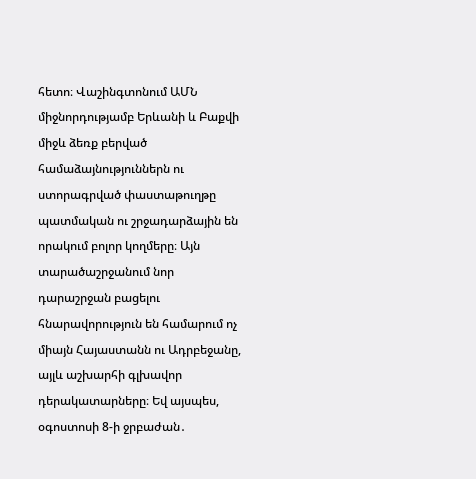հետո։ Վաշինգտոնում ԱՄՆ միջնորդությամբ Երևանի և Բաքվի միջև ձեռք բերված համաձայնություններն ու ստորագրված փաստաթուղթը պատմական ու շրջադարձային են որակում բոլոր կողմերը։ Այն տարածաշրջանում նոր դարաշրջան բացելու հնարավորություն են համարում ոչ միայն Հայաստանն ու Ադրբեջանը, այլև աշխարհի գլխավոր դերակատարները։ Եվ այսպես, օգոստոսի 8-ի ջրբաժան․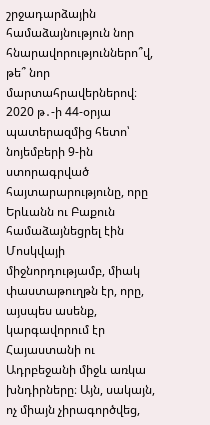շրջադարձային համաձայնություն նոր հնարավորություններո՞վ, թե՞ նոր մարտահրավերներով։
2020 թ․-ի 44-օրյա պատերազմից հետո՝ նոյեմբերի 9-ին ստորագրված հայտարարությունը, որը Երևանն ու Բաքուն համաձայնեցրել էին Մոսկվայի միջնորդությամբ, միակ փաստաթուղթն էր, որը, այսպես ասենք, կարգավորում էր Հայաստանի ու Ադրբեջանի միջև առկա խնդիրները։ Այն, սակայն, ոչ միայն չիրագործվեց,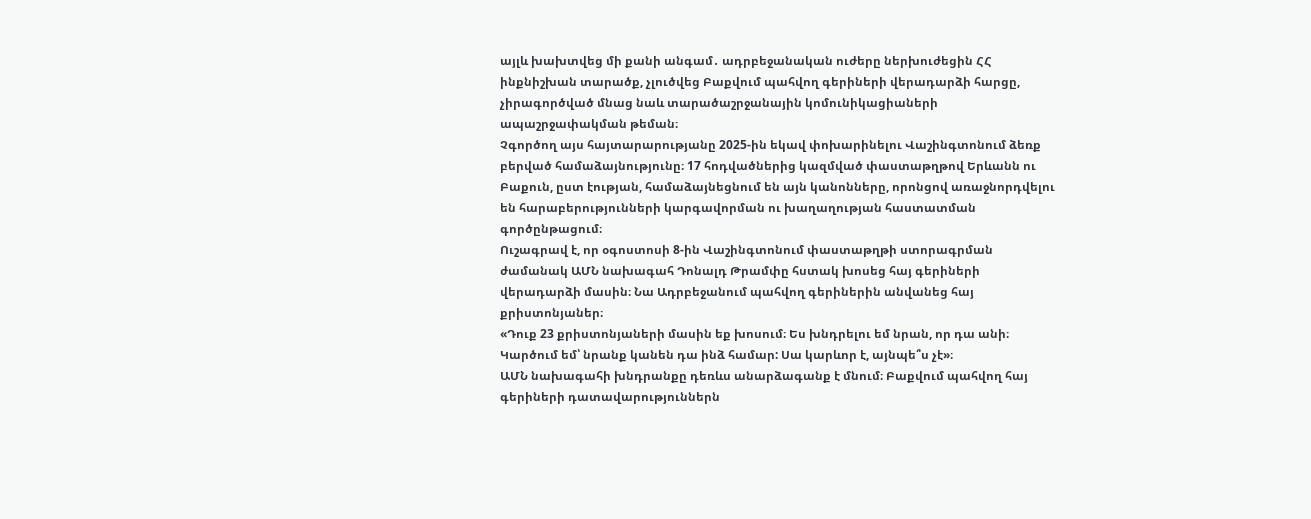այլև խախտվեց մի քանի անգամ․ ադրբեջանական ուժերը ներխուժեցին ՀՀ ինքնիշխան տարածք, չլուծվեց Բաքվում պահվող գերիների վերադարձի հարցը, չիրագործված մնաց նաև տարածաշրջանային կոմունիկացիաների ապաշրջափակման թեման։
Չգործող այս հայտարարությանը 2025-ին եկավ փոխարինելու Վաշինգտոնում ձեռք բերված համաձայնությունը։ 17 հոդվածներից կազմված փաստաթղթով Երևանն ու Բաքուն, ըստ էության, համաձայնեցնում են այն կանոնները, որոնցով առաջնորդվելու են հարաբերությունների կարգավորման ու խաղաղության հաստատման գործընթացում։
Ուշագրավ է, որ օգոստոսի 8-ին Վաշինգտոնում փաստաթղթի ստորագրման ժամանակ ԱՄՆ նախագահ Դոնալդ Թրամփը հստակ խոսեց հայ գերիների վերադարձի մասին։ Նա Ադրբեջանում պահվող գերիներին անվանեց հայ քրիստոնյաներ։
«Դուք 23 քրիստոնյաների մասին եք խոսում։ Ես խնդրելու եմ նրան, որ դա անի։ Կարծում եմ՝ նրանք կանեն դա ինձ համար: Սա կարևոր է, այնպե՞ս չէ»։
ԱՄՆ նախագահի խնդրանքը դեռևս անարձագանք է մնում։ Բաքվում պահվող հայ գերիների դատավարություններն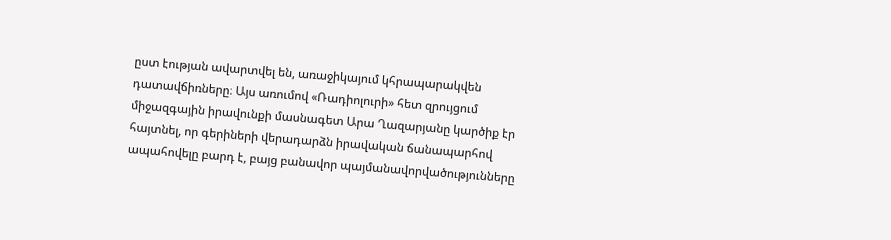ըստ էության ավարտվել են, առաջիկայում կհրապարակվեն դատավճիռները։ Այս առումով «Ռադիոլուրի» հետ զրույցում միջազգային իրավունքի մասնագետ Արա Ղազարյանը կարծիք էր հայտնել, որ գերիների վերադարձն իրավական ճանապարհով ապահովելը բարդ է, բայց բանավոր պայմանավորվածությունները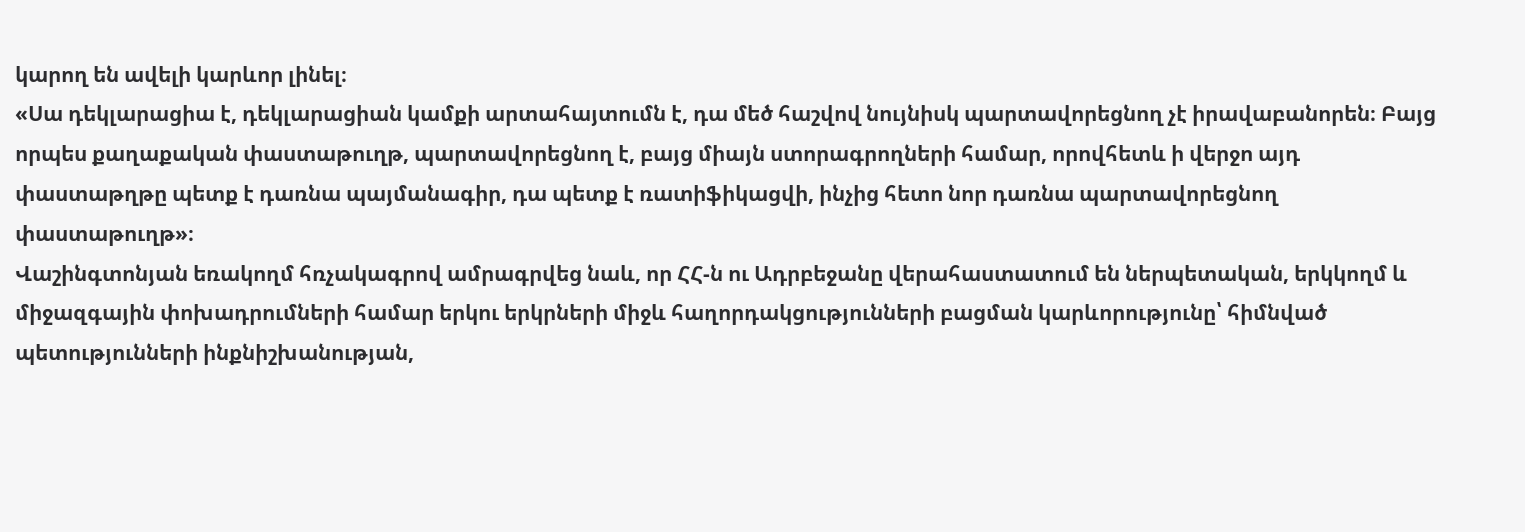կարող են ավելի կարևոր լինել։
«Սա դեկլարացիա է, դեկլարացիան կամքի արտահայտումն է, դա մեծ հաշվով նույնիսկ պարտավորեցնող չէ իրավաբանորեն։ Բայց որպես քաղաքական փաստաթուղթ, պարտավորեցնող է, բայց միայն ստորագրողների համար, որովհետև ի վերջո այդ փաստաթղթը պետք է դառնա պայմանագիր, դա պետք է ռատիֆիկացվի, ինչից հետո նոր դառնա պարտավորեցնող փաստաթուղթ»։
Վաշինգտոնյան եռակողմ հռչակագրով ամրագրվեց նաև, որ ՀՀ-ն ու Ադրբեջանը վերահաստատում են ներպետական, երկկողմ և միջազգային փոխադրումների համար երկու երկրների միջև հաղորդակցությունների բացման կարևորությունը՝ հիմնված պետությունների ինքնիշխանության,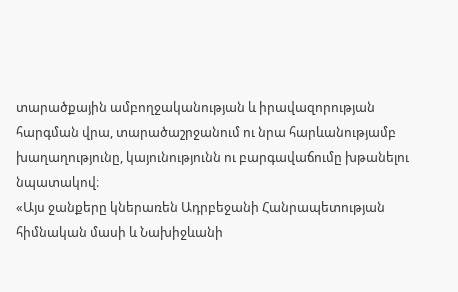տարածքային ամբողջականության և իրավազորության հարգման վրա, տարածաշրջանում ու նրա հարևանությամբ խաղաղությունը, կայունությունն ու բարգավաճումը խթանելու նպատակով։
«Այս ջանքերը կներառեն Ադրբեջանի Հանրապետության հիմնական մասի և Նախիջևանի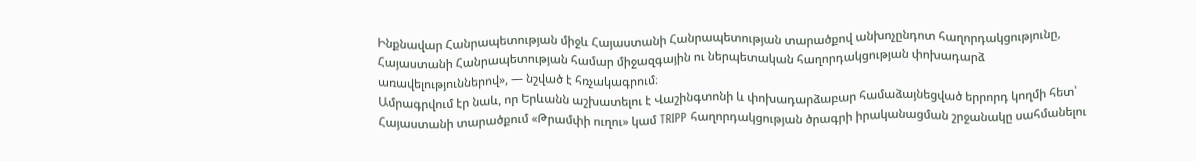Ինքնավար Հանրապետության միջև Հայաստանի Հանրապետության տարածքով անխոչընդոտ հաղորդակցությունը, Հայաստանի Հանրապետության համար միջազգային ու ներպետական հաղորդակցության փոխադարձ առավելություններով», — նշված է հռչակագրում։
Ամրագրվում էր նաև, որ Երևանն աշխատելու է Վաշինգտոնի և փոխադարձաբար համաձայնեցված երրորդ կողմի հետ՝ Հայաստանի տարածքում «Թրամփի ուղու» կամ TRIPP հաղորդակցության ծրագրի իրականացման շրջանակը սահմանելու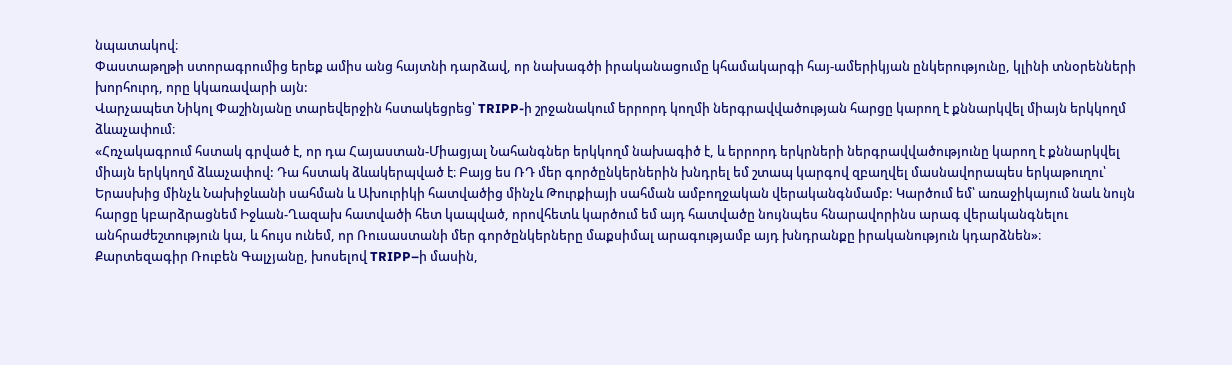նպատակով։
Փաստաթղթի ստորագրումից երեք ամիս անց հայտնի դարձավ, որ նախագծի իրականացումը կհամակարգի հայ-ամերիկյան ընկերությունը, կլինի տնօրենների խորհուրդ, որը կկառավարի այն:
Վարչապետ Նիկոլ Փաշինյանը տարեվերջին հստակեցրեց՝ TRIPP-ի շրջանակում երրորդ կողմի ներգրավվածության հարցը կարող է քննարկվել միայն երկկողմ ձևաչափում։
«Հռչակագրում հստակ գրված է, որ դա Հայաստան-Միացյալ Նահանգներ երկկողմ նախագիծ է, և երրորդ երկրների ներգրավվածությունը կարող է քննարկվել միայն երկկողմ ձևաչափով: Դա հստակ ձևակերպված է։ Բայց ես ՌԴ մեր գործընկերներին խնդրել եմ շտապ կարգով զբաղվել մասնավորապես երկաթուղու՝ Երասխից մինչև Նախիջևանի սահման և Ախուրիկի հատվածից մինչև Թուրքիայի սահման ամբողջական վերականգնմամբ: Կարծում եմ՝ առաջիկայում նաև նույն հարցը կբարձրացնեմ Իջևան-Ղազախ հատվածի հետ կապված, որովհետև կարծում եմ այդ հատվածը նույնպես հնարավորինս արագ վերականգնելու անհրաժեշտություն կա, և հույս ունեմ, որ Ռուսաստանի մեր գործընկերները մաքսիմալ արագությամբ այդ խնդրանքը իրականություն կդարձնեն»։
Քարտեզագիր Ռուբեն Գալչյանը, խոսելով TRIPP–ի մասին,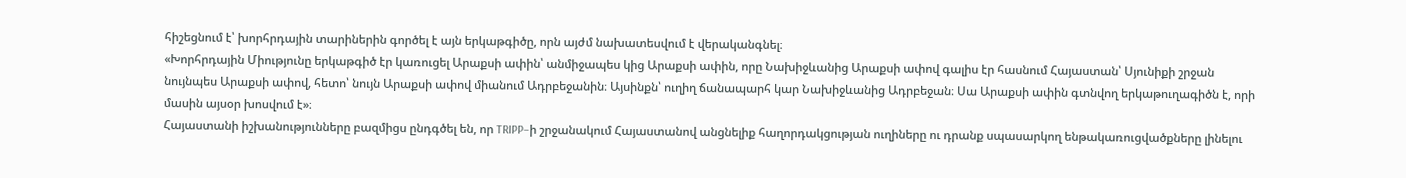հիշեցնում է՝ խորհրդային տարիներին գործել է այն երկաթգիծը, որն այժմ նախատեսվում է վերականգնել։
«Խորհրդային Միությունը երկաթգիծ էր կառուցել Արաքսի ափին՝ անմիջապես կից Արաքսի ափին, որը Նախիջևանից Արաքսի ափով գալիս էր հասնում Հայաստան՝ Սյունիքի շրջան նույնպես Արաքսի ափով, հետո՝ նույն Արաքսի ափով միանում Ադրբեջանին։ Այսինքն՝ ուղիղ ճանապարհ կար Նախիջևանից Ադրբեջան։ Սա Արաքսի ափին գտնվող երկաթուղագիծն է, որի մասին այսօր խոսվում է»։
Հայաստանի իշխանությունները բազմիցս ընդգծել են, որ TRIPP–ի շրջանակում Հայաստանով անցնելիք հաղորդակցության ուղիները ու դրանք սպասարկող ենթակառուցվածքները լինելու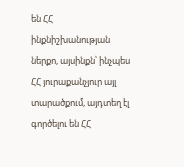են ՀՀ ինքնիշխանության ներքո, այսինքն՝ ինչպես ՀՀ յուրաքանչյուր այլ տարածքում, այդտեղ էլ գործելու են ՀՀ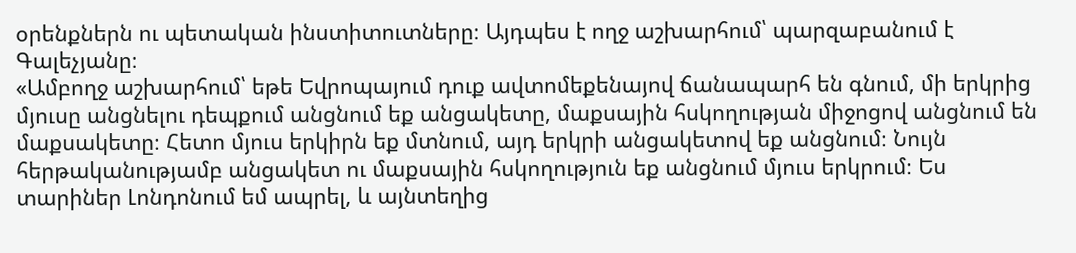օրենքներն ու պետական ինստիտուտները։ Այդպես է ողջ աշխարհում՝ պարզաբանում է Գալեչյանը։
«Ամբողջ աշխարհում՝ եթե Եվրոպայում դուք ավտոմեքենայով ճանապարհ են գնում, մի երկրից մյուսը անցնելու դեպքում անցնում եք անցակետը, մաքսային հսկողության միջոցով անցնում են մաքսակետը։ Հետո մյուս երկիրն եք մտնում, այդ երկրի անցակետով եք անցնում։ Նույն հերթականությամբ անցակետ ու մաքսային հսկողություն եք անցնում մյուս երկրում։ Ես տարիներ Լոնդոնում եմ ապրել, և այնտեղից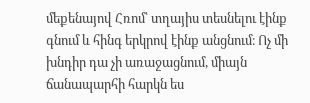մեքենայով Հռոմ՝ տղայիս տեսնելու էինք գնում և հինգ երկրով էինք անցնում։ Ոչ մի խնդիր դա չի առաջացնում, միայն ճանապարհի հարկն ես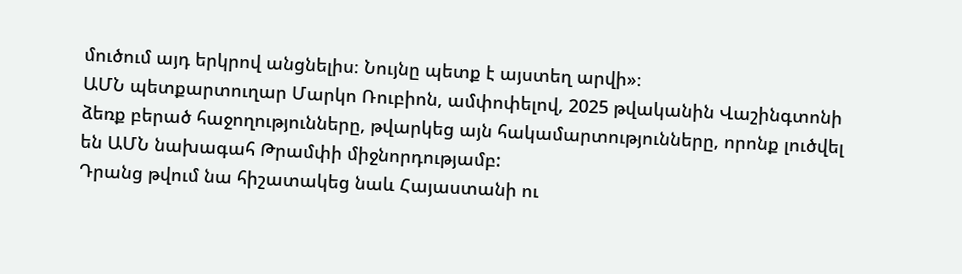մուծում այդ երկրով անցնելիս։ Նույնը պետք է այստեղ արվի»։
ԱՄՆ պետքարտուղար Մարկո Ռուբիոն, ամփոփելով, 2025 թվականին Վաշինգտոնի ձեռք բերած հաջողությունները, թվարկեց այն հակամարտությունները, որոնք լուծվել են ԱՄՆ նախագահ Թրամփի միջնորդությամբ:
Դրանց թվում նա հիշատակեց նաև Հայաստանի ու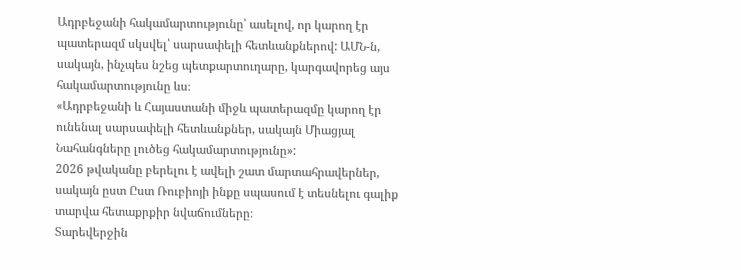Ադրբեջանի հակամարտությունը՝ ասելով, որ կարող էր պատերազմ սկսվել՝ սարսափելի հետևանքներով: ԱՄՆ-ն, սակայն, ինչպես նշեց պետքարտուղարը, կարգավորեց այս հակամարտությունը ևս։
«Ադրբեջանի և Հայաստանի միջև պատերազմը կարող էր ունենալ սարսափելի հետևանքներ, սակայն Միացյալ Նահանգները լուծեց հակամարտությունը»:
2026 թվականը բերելու է ավելի շատ մարտահրավերներ, սակայն ըստ Ըստ Ռուբիոյի ինքը սպասում է տեսնելու գալիք տարվա հետաքրքիր նվաճումները։
Տարեվերջին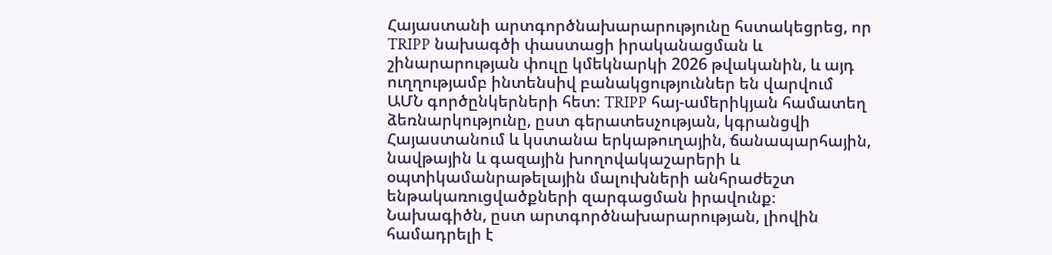Հայաստանի արտգործնախարարությունը հստակեցրեց, որ TRIPP նախագծի փաստացի իրականացման և շինարարության փուլը կմեկնարկի 2026 թվականին, և այդ ուղղությամբ ինտենսիվ բանակցություններ են վարվում ԱՄՆ գործընկերների հետ։ TRIPP հայ-ամերիկյան համատեղ ձեռնարկությունը, ըստ գերատեսչության, կգրանցվի Հայաստանում և կստանա երկաթուղային, ճանապարհային, նավթային և գազային խողովակաշարերի և օպտիկամանրաթելային մալուխների անհրաժեշտ ենթակառուցվածքների զարգացման իրավունք։
Նախագիծն, ըստ արտգործնախարարության, լիովին համադրելի է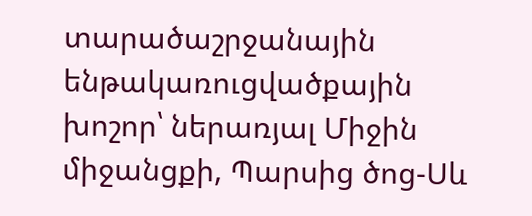տարածաշրջանային ենթակառուցվածքային խոշոր՝ ներառյալ Միջին միջանցքի, Պարսից ծոց-Սև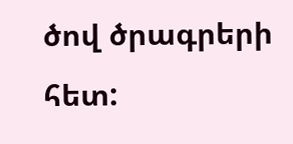ծով ծրագրերի հետ: